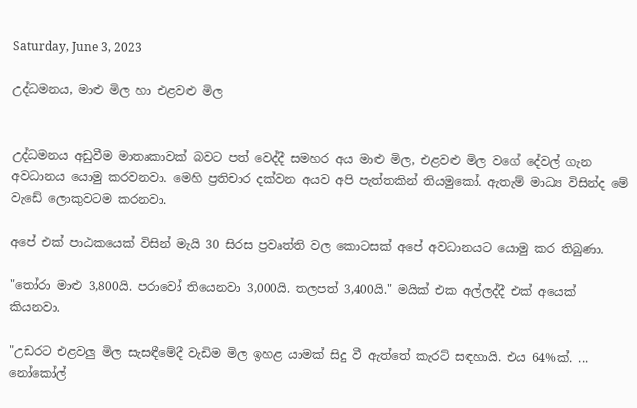Saturday, June 3, 2023

උද්ධමනය, මාළු මිල හා එළවළු මිල


උද්ධමනය අඩුවීම මාතෘකාවක් බවට පත් වෙද්දී සමහර අය මාළු මිල, එළවළු මිල වගේ දේවල් ගැන අවධානය යොමු කරවනවා. මෙහි ප්‍රතිචාර දක්වන අයව අපි පැත්තකින් තියමුකෝ. ඇතැම් මාධ්‍ය විසින්ද මේ වැඩේ ලොකුවටම කරනවා.

අපේ එක් පාඨකයෙක් විසින් මැයි 30 සිරස ප්‍රවෘත්ති වල කොටසක් අපේ අවධානයට යොමු කර තිබුණා.

"තෝරා මාළු 3,800යි. පරාවෝ තියෙනවා 3,000යි. තලපත් 3,400යි." මයික් එක අල්ලද්දී එක් අයෙක් කියනවා.

"උඩරට එළවලු මිල සැසඳීමේදී වැඩිම මිල ඉහළ යාමක් සිදු වී ඇත්තේ කැරට් සඳහායි. එය 64%ක්. ... නෝකෝල්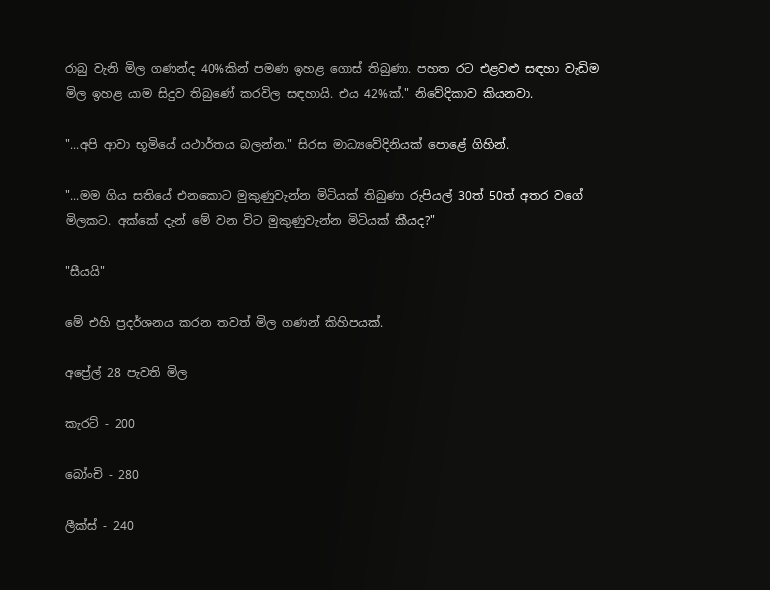රාබු වැනි මිල ගණන්ද 40%කින් පමණ ඉහළ ගොස් තිබුණා. පහත රට එළවළු සඳහා වැඩිම මිල ඉහළ යාම සිදුව තිබුණේ කරවිල සඳහායි. එය 42%ක්." නිවේදිකාව කියනවා.

"...අපි ආවා භූමියේ යථාර්තය බලන්න." සිරස මාධ්‍යවේදිනියක් පොළේ ගිහින්.

"...මම ගිය සතියේ එනකොට මුකුණුවැන්න මිටියක් තිබුණා රුපියල් 30ත් 50ත් අතර වගේ මිලකට. අක්කේ දැන් මේ වන විට මුකුණුවැන්න මිටියක් කීයද?"

"සීයයි"

මේ එහි ප්‍රදර්ශනය කරන තවත් මිල ගණන් කිහිපයක්.

අප්‍රේල් 28 පැවති මිල

කැරට් - 200

බෝංචි - 280

ලීක්ස් - 240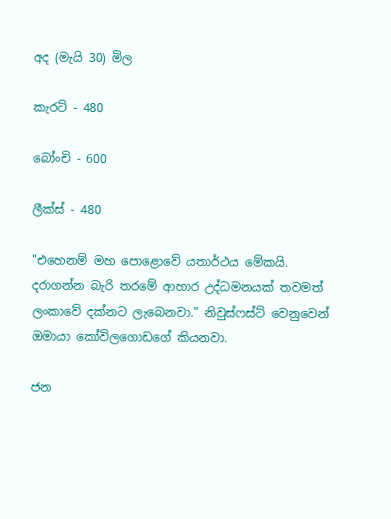අද (මැයි 30) මිල

කැරට් - 480

බෝංචි - 600

ලීක්ස් - 480

"එහෙනම් මහ පොළොවේ යතාර්ථය මේකයි. දරාගන්න බැරි තරමේ ආහාර උද්ධමනයක් තවමත් ලංකාවේ දක්නට ලැබෙනවා." නිවුස්ෆස්ට් වෙනුවෙන් ඔමායා කෝවිලගොඩගේ කියනවා.

ජන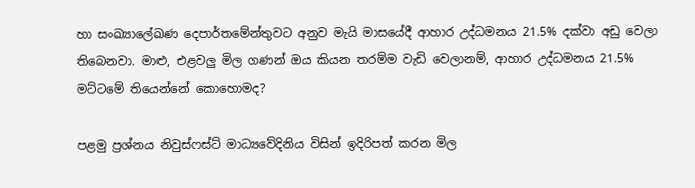හා සංඛ්‍යාලේඛණ දෙපාර්තමේන්තුවට අනුව මැයි මාසයේදී ආහාර උද්ධමනය 21.5% දක්වා අඩු වෙලා තිබෙනවා. මාළු, එළවලු මිල ගණන් ඔය කියන තරම්ම වැඩි වෙලානම්, ආහාර උද්ධමනය 21.5% මට්ටමේ තියෙන්නේ කොහොමද?

පළමු ප්‍රශ්නය නිවුස්ෆස්ට් මාධ්‍යවේදිනිය විසින් ඉදිරිපත් කරන මිල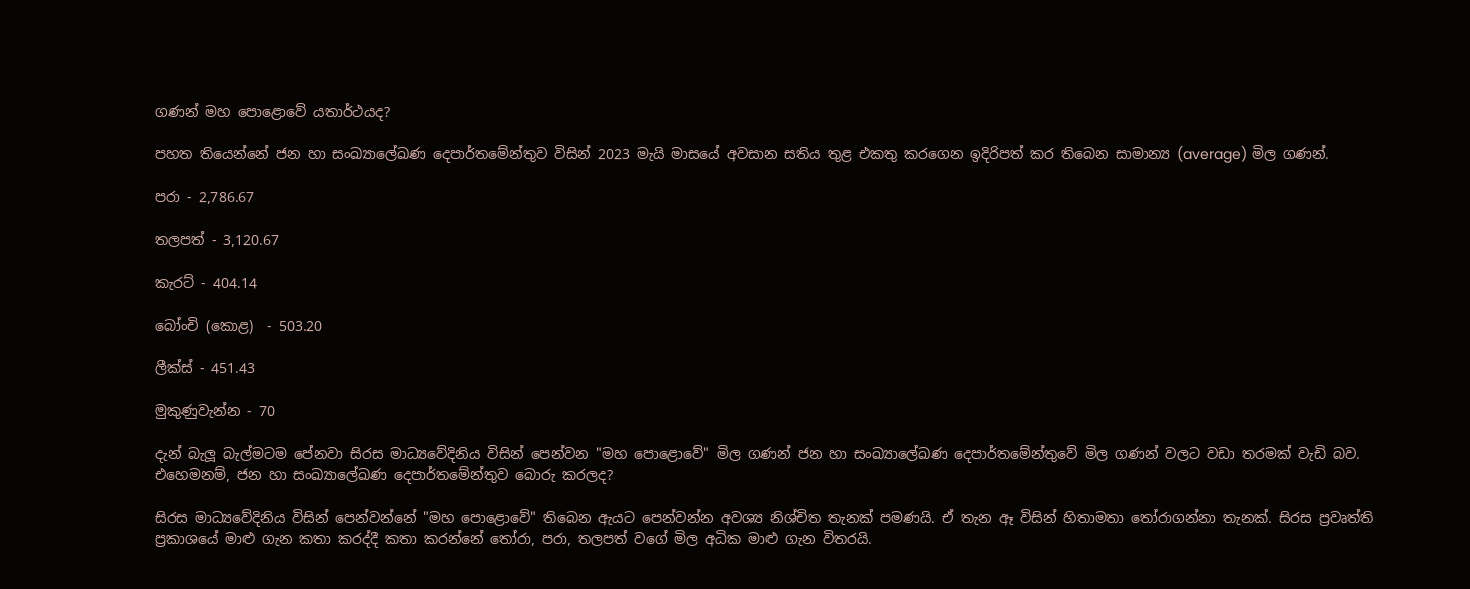ගණන් මහ පොළොවේ යතාර්ථයද?

පහත තියෙන්නේ ජන හා සංඛ්‍යාලේඛණ දෙපාර්තමේන්තුව විසින් 2023 මැයි මාසයේ අවසාන සතිය තුළ එකතු කරගෙන ඉදිරිපත් කර තිබෙන සාමාන්‍ය (average) මිල ගණන්.

පරා - 2,786.67

තලපත් - 3,120.67

කැරට් - 404.14

බෝංචි (කොළ)  - 503.20

ලීක්ස් - 451.43

මුකුණුවැන්න - 70

දැන් බැලූ බැල්මටම පේනවා සිරස මාධ්‍යවේදිනිය විසින් පෙන්වන "මහ පොළොවේ" මිල ගණන් ජන හා සංඛ්‍යාලේඛණ දෙපාර්තමේන්තුවේ මිල ගණන් වලට වඩා තරමක් වැඩි බව. එහෙමනම්, ජන හා සංඛ්‍යාලේඛණ දෙපාර්තමේන්තුව බොරු කරලද?

සිරස මාධ්‍යවේදිනිය විසින් පෙන්වන්නේ "මහ පොළොවේ" තිබෙන ඇයට පෙන්වන්න අවශ්‍ය නිශ්චිත තැනක් පමණයි. ඒ තැන ඈ විසින් හිතාමතා තෝරාගන්නා තැනක්. සිරස ප්‍රවෘත්ති ප්‍රකාශයේ මාළු ගැන කතා කරද්දී කතා කරන්නේ තෝරා, පරා, තලපත් වගේ මිල අධික මාළු ගැන විතරයි.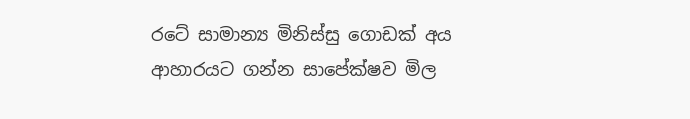රටේ සාමාන්‍ය මිනිස්සු ගොඩක් අය ආහාරයට ගන්න සාපේක්ෂව මිල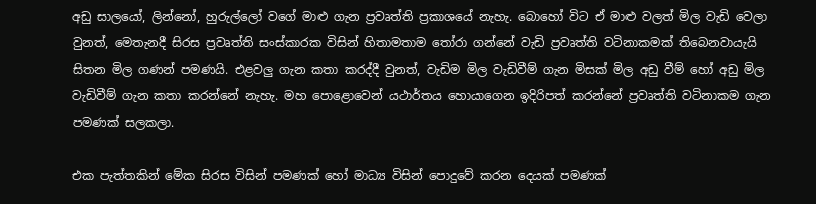අඩු සාලයෝ, ලින්නෝ, හුරුල්ලෝ වගේ මාළු ගැන ප්‍රවෘත්ති ප්‍රකාශයේ නැහැ. බොහෝ විට ඒ මාළු වලත් මිල වැඩි වෙලා වුනත්, මෙතැනදී සිරස ප්‍රවෘත්ති සංස්කාරක විසින් හිතාමතාම තෝරා ගන්නේ වැඩි ප්‍රවෘත්ති වටිනාකමක් තිබෙනවායැයි සිතන මිල ගණන් පමණයි. එළවලු ගැන කතා කරද්දී වුනත්, වැඩිම මිල වැඩිවීම් ගැන මිසක් මිල අඩු වීම් හෝ අඩු මිල වැඩිවීම් ගැන කතා කරන්නේ නැහැ. මහ පොළොවෙන් යථාර්තය හොයාගෙන ඉදිරිපත් කරන්නේ ප්‍රවෘත්ති වටිනාකම ගැන පමණක් සලකලා.

එක පැත්තකින් මේක සිරස විසින් පමණක් හෝ මාධ්‍ය විසින් පොදුවේ කරන දෙයක් පමණක්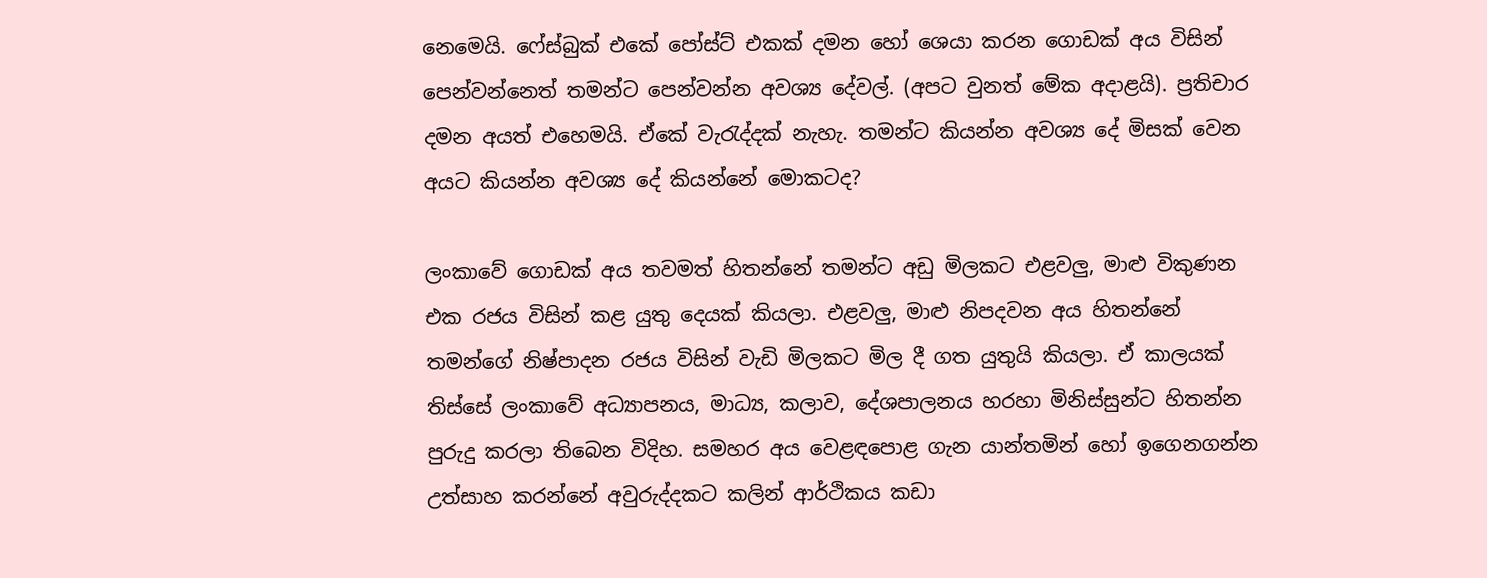නෙමෙයි. ෆේස්බුක් එකේ පෝස්ට් එකක් දමන හෝ ශෙයා කරන ගොඩක් අය විසින් පෙන්වන්නෙත් තමන්ට පෙන්වන්න අවශ්‍ය දේවල්. (අපට වුනත් මේක අදාළයි). ප්‍රතිචාර දමන අයත් එහෙමයි. ඒකේ වැරැද්දක් නැහැ. තමන්ට කියන්න අවශ්‍ය දේ මිසක් වෙන අයට කියන්න අවශ්‍ය දේ කියන්නේ මොකටද?

ලංකාවේ ගොඩක් අය තවමත් හිතන්නේ තමන්ට අඩු මිලකට එළවලු, මාළු විකුණන එක රජය විසින් කළ යුතු දෙයක් කියලා. එළවලු, මාළු නිපදවන අය හිතන්නේ තමන්ගේ නිෂ්පාදන රජය විසින් වැඩි මිලකට මිල දී ගත යුතුයි කියලා. ඒ කාලයක් තිස්සේ ලංකාවේ අධ්‍යාපනය, මාධ්‍ය, කලාව, දේශපාලනය හරහා මිනිස්සුන්ට හිතන්න පුරුදු කරලා තිබෙන විදිහ. සමහර අය වෙළඳපොළ ගැන යාන්තමින් හෝ ඉගෙනගන්න උත්සාහ කරන්නේ අවුරුද්දකට කලින් ආර්ථිකය කඩා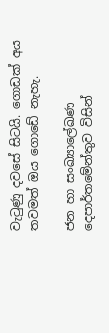වැටුණු දවසේ සිටයි. ගොඩක් අය තවමත් ඔය ගොඩේ නැහැ.

ජන හා සංඛ්‍යාලේඛණ දෙපාර්තමේන්තුව විසින්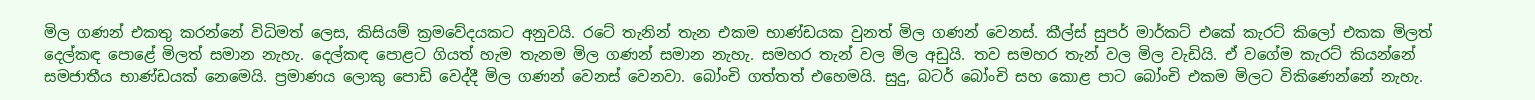මිල ගණන් එකතු කරන්නේ විධිමත් ලෙස, කිසියම් ක්‍රමවේදයකට අනුවයි. රටේ තැනින් තැන එකම භාණ්ඩයක වුනත් මිල ගණන් වෙනස්. කීල්ස් සුපර් මාර්කට් එකේ කැරට් කිලෝ එකක මිලත් දෙල්කඳ පොළේ මිලත් සමාන නැහැ. දෙල්කඳ පොළට ගියත් හැම තැනම මිල ගණන් සමාන නැහැ. සමහර තැන් වල මිල අඩුයි. තව සමහර තැන් වල මිල වැඩියි. ඒ වගේම කැරට් කියන්නේ සමජාතීය භාණ්ඩයක් නෙමෙයි. ප්‍රමාණය ලොකු පොඩි වෙද්දී මිල ගණන් වෙනස් වෙනවා. බෝංචි ගත්තත් එහෙමයි. සුදු, බටර් බෝංචි සහ කොළ පාට බෝංචි එකම මිලට විකිණෙන්නේ නැහැ.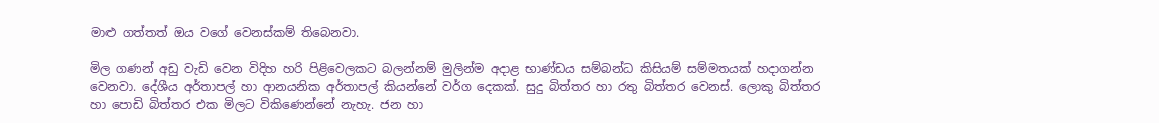මාළු ගත්තත් ඔය වගේ වෙනස්කම් තිබෙනවා.

මිල ගණන් අඩු වැඩි වෙන විදිහ හරි පිළිවෙලකට බලන්නම් මුලින්ම අදාළ භාණ්ඩය සම්බන්ධ කිසියම් සම්මතයක් හදාගන්න වෙනවා. දේශීය අර්තාපල් හා ආනයනික අර්තාපල් කියන්නේ වර්ග දෙකක්. සුදු බිත්තර හා රතු බිත්තර වෙනස්. ලොකු බිත්තර හා පොඩි බිත්තර එක මිලට විකිණෙන්නේ නැහැ. ජන හා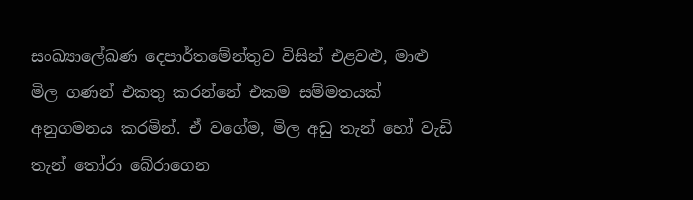සංඛ්‍යාලේඛණ දෙපාර්තමේන්තුව විසින් එළවළු, මාළු මිල ගණන් එකතු කරන්නේ එකම සම්මතයක් අනුගමනය කරමින්. ඒ වගේම, මිල අඩු තැන් හෝ වැඩි තැන් තෝරා බේරාගෙන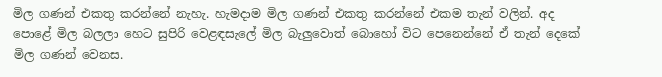මිල ගණන් එකතු කරන්නේ නැහැ. හැමදාම මිල ගණන් එකතු කරන්නේ එකම තැන් වලින්. අද පොළේ මිල බලලා හෙට සුපිරි වෙළඳසැලේ මිල බැලුවොත් බොහෝ විට පෙනෙන්නේ ඒ තැන් දෙකේ මිල ගණන් වෙනස.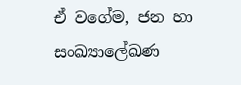ඒ වගේම, ජන හා සංඛ්‍යාලේඛණ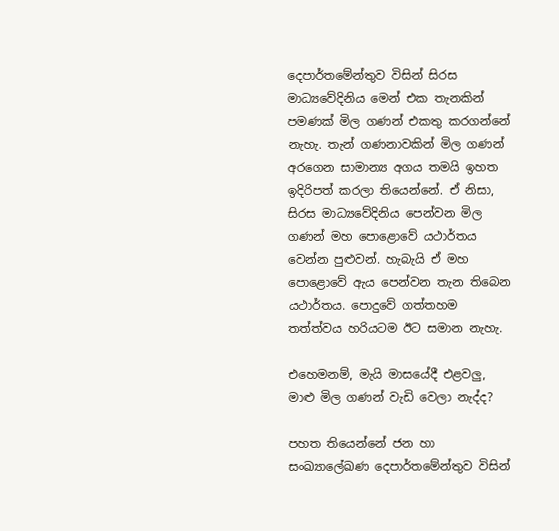දෙපාර්තමේන්තුව විසින් සිරස මාධ්‍යවේදිනිය මෙන් එක තැනකින් පමණක් මිල ගණන් එකතු කරගන්නේ නැහැ. තැන් ගණනාවකින් මිල ගණන් අරගෙන සාමාන්‍ය අගය තමයි ඉහත ඉදිරිපත් කරලා තියෙන්නේ. ඒ නිසා, සිරස මාධ්‍යවේදිනිය පෙන්වන මිල ගණන් මහ පොළොවේ යථාර්තය වෙන්න පුළුවන්. හැබැයි ඒ මහ පොළොවේ ඇය පෙන්වන තැන තිබෙන යථාර්තය. පොදුවේ ගත්තහම තත්ත්වය හරියටම ඊට සමාන නැහැ.

එහෙමනම්, මැයි මාසයේදී එළවලු, මාළු මිල ගණන් වැඩි වෙලා නැද්ද?

පහත තියෙන්නේ ජන හා සංඛ්‍යාලේඛණ දෙපාර්තමේන්තුව විසින්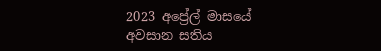2023 අප්‍රේල් මාසයේ අවසාන සතිය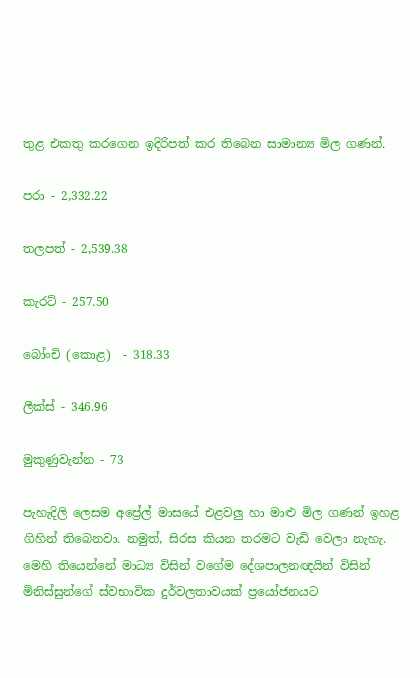තුළ එකතු කරගෙන ඉදිරිපත් කර තිබෙන සාමාන්‍ය මිල ගණන්.

පරා - 2,332.22

තලපත් - 2,539.38

කැරට් - 257.50

බෝංචි (කොළ)  - 318.33

ලීක්ස් - 346.96

මුකුණුවැන්න - 73

පැහැදිලි ලෙසම අප්‍රේල් මාසයේ එළවලු හා මාළු මිල ගණන් ඉහළ ගිහින් තිබෙනවා. නමුත්, සිරස කියන තරමට වැඩි වෙලා නැහැ. මෙහි තියෙන්නේ මාධ්‍ය විසින් වගේම දේශපාලනඥයින් විසින් මිනිස්සුන්ගේ ස්වභාවික දුර්වලතාවයක් ප්‍රයෝජනයට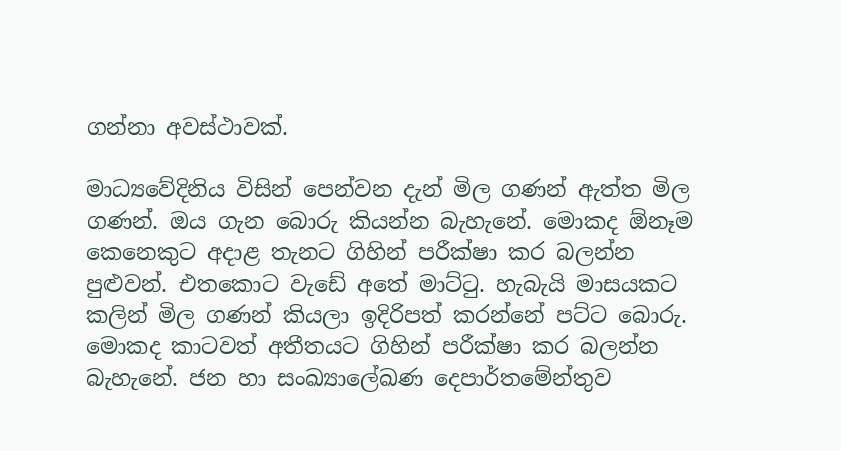ගන්නා අවස්ථාවක්.

මාධ්‍යවේදිනිය විසින් පෙන්වන දැන් මිල ගණන් ඇත්ත මිල ගණන්. ඔය ගැන බොරු කියන්න බැහැනේ. මොකද ඕනෑම කෙනෙකුට අදාළ තැනට ගිහින් පරීක්ෂා කර බලන්න පුළුවන්. එතකොට වැඩේ අතේ මාට්ටු. හැබැයි මාසයකට කලින් මිල ගණන් කියලා ඉදිරිපත් කරන්නේ පට්ට බොරු. මොකද කාටවත් අතීතයට ගිහින් පරීක්ෂා කර බලන්න බැහැනේ. ජන හා සංඛ්‍යාලේඛණ දෙපාර්තමේන්තුව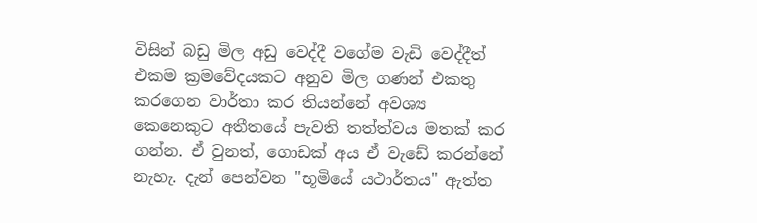විසින් බඩු මිල අඩු වෙද්දී වගේම වැඩි වෙද්දීත් එකම ක්‍රමවේදයකට අනුව මිල ගණන් එකතු කරගෙන වාර්තා කර තියන්නේ අවශ්‍ය කෙනෙකුට අතීතයේ පැවති තත්ත්වය මතක් කර ගන්න. ඒ වුනත්, ගොඩක් අය ඒ වැඩේ කරන්නේ නැහැ. දැන් පෙන්වන "භූමියේ යථාර්තය" ඇත්ත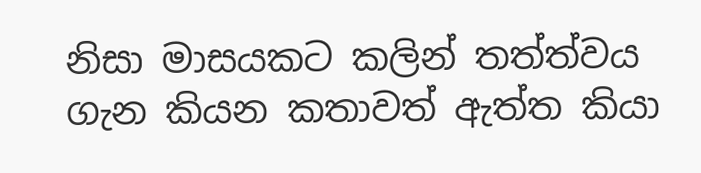නිසා මාසයකට කලින් තත්ත්වය ගැන කියන කතාවත් ඇත්ත කියා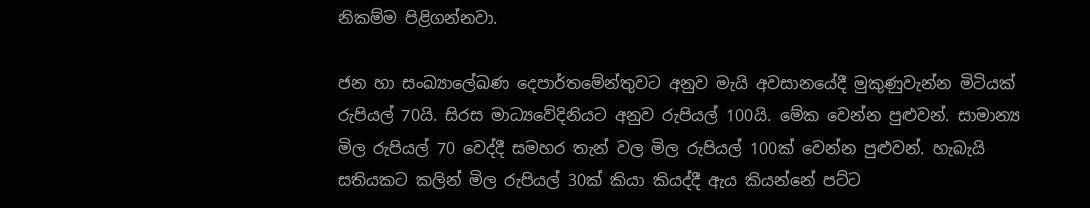නිකම්ම පිළිගන්නවා.

ජන හා සංඛ්‍යාලේඛණ දෙපාර්තමේන්තුවට අනුව මැයි අවසානයේදී මුකුණුවැන්න මිටියක් රුපියල් 70යි. සිරස මාධ්‍යවේදිනියට අනුව රුපියල් 100යි. මේක වෙන්න පුළුවන්. සාමාන්‍ය මිල රුපියල් 70 වෙද්දී සමහර තැන් වල මිල රුපියල් 100ක් වෙන්න පුළුවන්. හැබැයි සතියකට කලින් මිල රුපියල් 30ක් කියා කියද්දී ඇය කියන්නේ පට්ට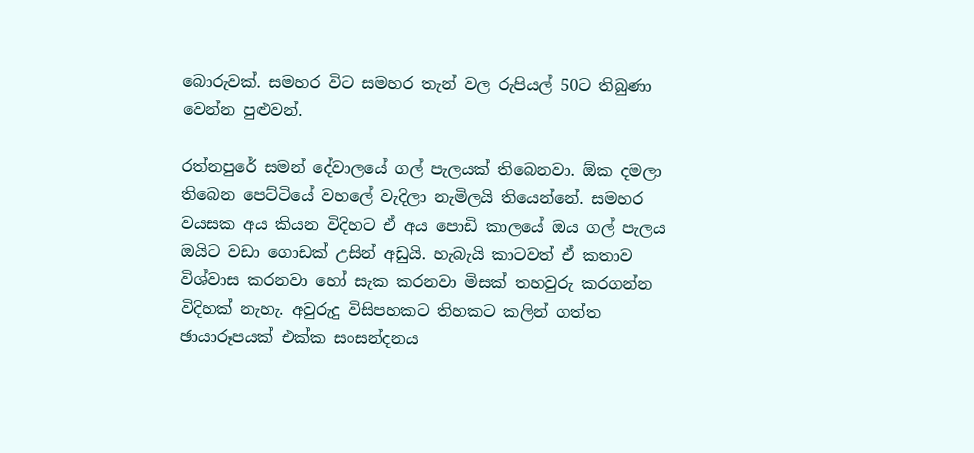බොරුවක්. සමහර විට සමහර තැන් වල රුපියල් 50ට තිබුණා වෙන්න පුළුවන්.

රත්නපුරේ සමන් දේවාලයේ ගල් පැලයක් තිබෙනවා. ඕක දමලා තිබෙන පෙට්ටියේ වහලේ වැදිලා නැමිලයි තියෙන්නේ. සමහර වයසක අය කියන විදිහට ඒ අය පොඩි කාලයේ ඔය ගල් පැලය ඔයිට වඩා ගොඩක් උසින් අඩුයි. හැබැයි කාටවත් ඒ කතාව විශ්වාස කරනවා හෝ සැක කරනවා මිසක් තහවුරු කරගන්න විදිහක් නැහැ. අවුරුදු විසිපහකට තිහකට කලින් ගත්ත ඡායාරූපයක් එක්ක සංසන්දනය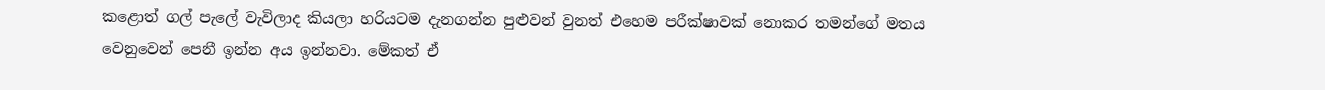කළොත් ගල් පැලේ වැවිලාද කියලා හරියටම දැනගන්න පුළුවන් වුනත් එහෙම පරීක්ෂාවක් නොකර තමන්ගේ මතය වෙනුවෙන් පෙනී ඉන්න අය ඉන්නවා. මේකත් ඒ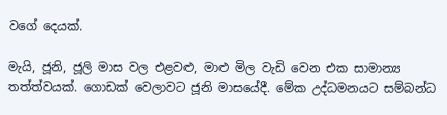වගේ දෙයක්.

මැයි, ජූනි, ජූලි මාස වල එළවළු, මාළු මිල වැඩි වෙන එක සාමාන්‍ය තත්ත්වයක්. ගොඩක් වෙලාවට ජූනි මාසයේදී. මේක උද්ධමනයට සම්බන්ධ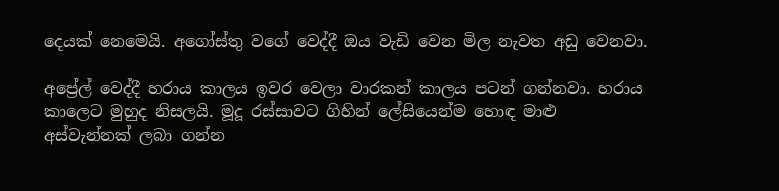දෙයක් නෙමෙයි. අගෝස්තු වගේ වෙද්දී ඔය වැඩි වෙන මිල නැවත අඩු වෙනවා.

අප්‍රේල් වෙද්දී හරාය කාලය ඉවර වෙලා වාරකන් කාලය පටන් ගන්නවා. හරාය කාලෙට මුහුද නිසලයි. මූදූ රස්සාවට ගිහින් ලේසියෙන්ම හොඳ මාළු අස්වැන්නක් ලබා ගන්න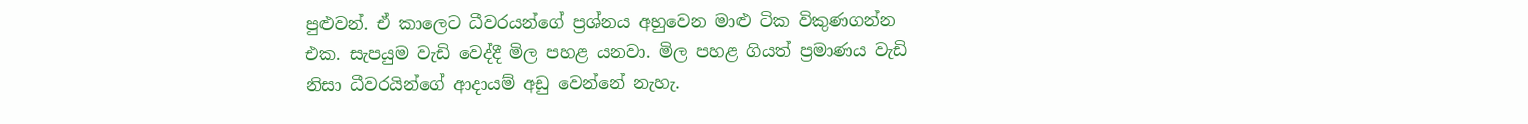පුළුවන්. ඒ කාලෙට ධීවරයන්ගේ ප්‍රශ්නය අහුවෙන මාළු ටික විකුණගන්න එක. සැපයුම වැඩි වෙද්දී මිල පහළ යනවා. මිල පහළ ගියත් ප්‍රමාණය වැඩි නිසා ධීවරයින්ගේ ආදායම් අඩු වෙන්නේ නැහැ.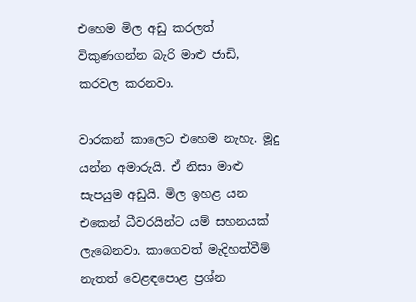එහෙම මිල අඩු කරලත් විකුණගන්න බැරි මාළු ජාඩි, කරවල කරනවා.

වාරකන් කාලෙට එහෙම නැහැ. මූදු යන්න අමාරුයි. ඒ නිසා මාළු සැපයුම අඩුයි. මිල ඉහළ යන එකෙන් ධීවරයින්ට යම් සහනයක් ලැබෙනවා. කාගෙවත් මැදිහත්වීම් නැතත් වෙළඳපොළ ප්‍රශ්න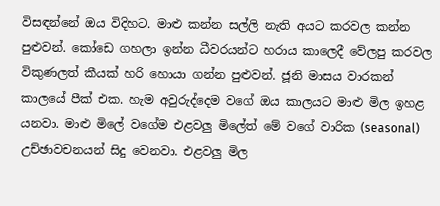විසඳන්නේ ඔය විදිහට. මාළු කන්න සල්ලි නැති අයට කරවල කන්න පුළුවන්. කෝඩෙ ගහලා ඉන්න ධීවරයන්ට හරාය කාලෙදී වේලපු කරවල විකුණලත් කීයක් හරි හොයා ගන්න පුළුවන්. ජූනි මාසය වාරකන් කාලයේ පීක් එක. හැම අවුරුද්දෙම වගේ ඔය කාලයට මාළු මිල ඉහළ යනවා. මාළු මිලේ වගේම එළවලු මිලේත් මේ වගේ වාරික (seasonal) උච්ඡාවචනයන් සිදු වෙනවා. එළවලු මිල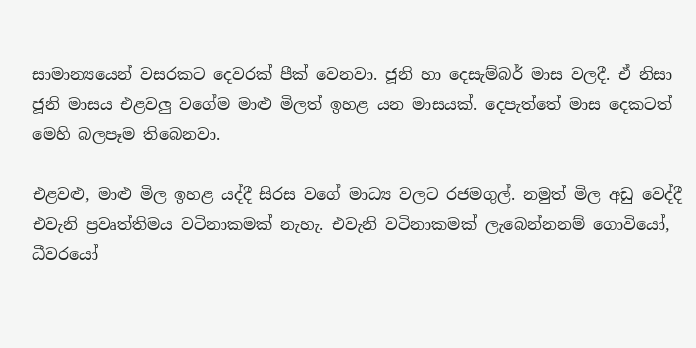සාමාන්‍යයෙන් වසරකට දෙවරක් පීක් වෙනවා. ජූනි හා දෙසැම්බර් මාස වලදී. ඒ නිසා ජූනි මාසය එළවලු වගේම මාළු මිලත් ඉහළ යන මාසයක්. දෙපැත්තේ මාස දෙකටත් මෙහි බලපෑම තිබෙනවා.

එළවළු, මාළු මිල ඉහළ යද්දී සිරස වගේ මාධ්‍ය වලට රජමගුල්. නමුත් මිල අඩු වෙද්දී එවැනි ප්‍රවෘත්තිමය වටිනාකමක් නැහැ. එවැනි වටිනාකමක් ලැබෙන්නනම් ගොවියෝ, ධීවරයෝ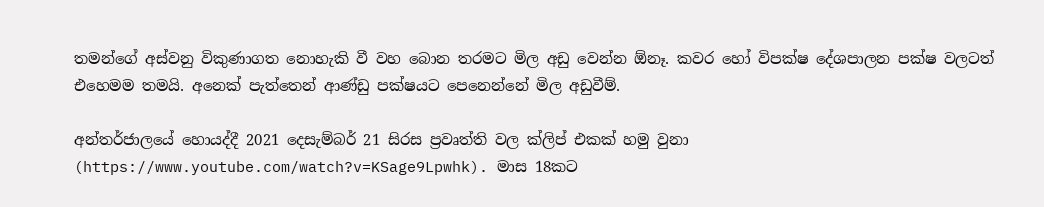තමන්ගේ අස්වනු විකුණාගත නොහැකි වී වහ බොන තරමට මිල අඩු වෙන්න ඕනෑ. කවර හෝ විපක්ෂ දේශපාලන පක්ෂ වලටත් එහෙමම තමයි. අනෙක් පැත්තෙන් ආණ්ඩු පක්ෂයට පෙනෙන්නේ මිල අඩුවීම්.

අන්තර්ජාලයේ හොයද්දී 2021 දෙසැම්බර් 21 සිරස ප්‍රවෘත්ති වල ක්ලිප් එකක් හමු වුනා (https://www.youtube.com/watch?v=KSage9Lpwhk). මාස 18කට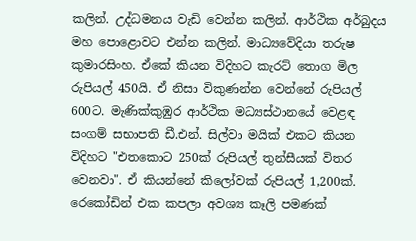කලින්. උද්ධමනය වැඩි වෙන්න කලින්. ආර්ථික අර්බුදය මහ පොළොවට එන්න කලින්. මාධ්‍යවේදියා තරුෂ කුමාරසිංහ. ඒකේ කියන විදිහට කැරට් තොග මිල රුපියල් 450යි. ඒ නිසා විකුණන්න වෙන්නේ රුපියල් 600ට. මැණික්කුඹුර ආර්ථික මධ්‍යස්ථානයේ වෙළඳ සංගම් සභාපති ඩී.එන්. සිල්වා මයික් එකට කියන විදිහට "එතකොට 250ක් රුපියල් තුන්සීයක් විතර වෙනවා". ඒ කියන්නේ කිලෝවක් රුපියල් 1,200ක්. රෙකෝඩින් එක කපලා අවශ්‍ය කෑලි පමණක්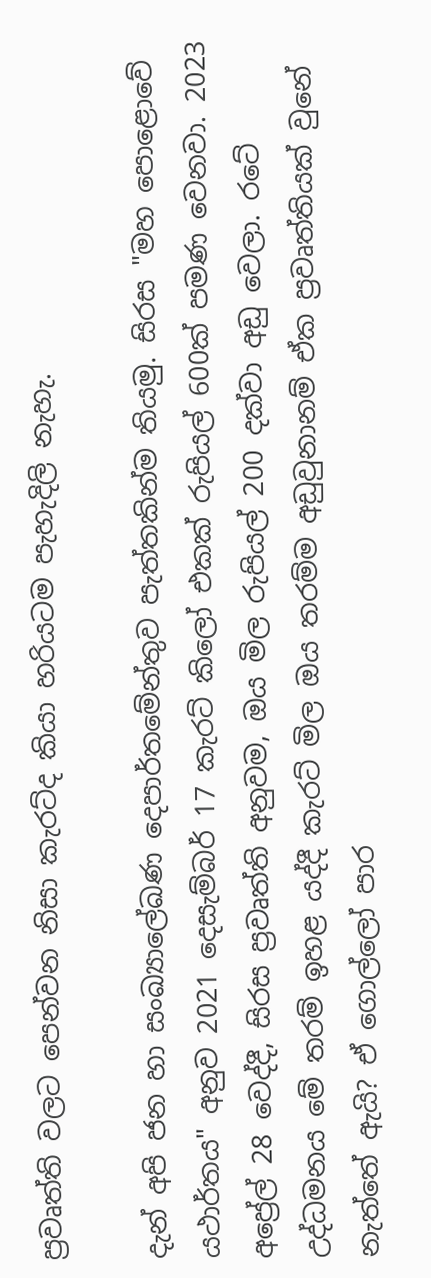ප්‍රවෘත්ති වලට පෙන්වන නිසා කැරට්ද කියා හරියටම පැහැදිලි නැහැ.

දැන් අපි ජන හා සංඛ්‍යාලේඛණ දෙපාර්තමේන්තුව පැත්තකින්ම තියමු. සිරස "මහ පොළොවේ යථාර්තය" අනුව 2021 දෙසැම්බර් 17 කැරට් කිලෝ එකක් රුපියල් 600ක් පමණ වෙනවා. 2023 අප්‍රේල් 28 වෙද්දී, සිරස ප්‍රවෘත්ති අනුවම, ඔය මිල රුපියල් 200 දක්වා අඩු වෙලා. රටේ උද්ධමනය මේ තරම් ඉහළ යද්දී කැරට් මිල ඔය තරම්ම අඩුවුනානම් ඒක ප්‍රවෘත්තියක් වුනේ නැත්තේ ඇයි? ඒ ගොල්ලෝ පාර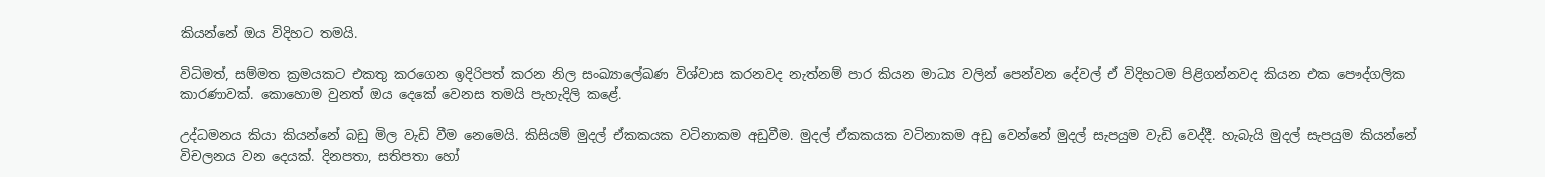කියන්නේ ඔය විදිහට තමයි.

විධිමත්, සම්මත ක්‍රමයකට එකතු කරගෙන ඉදිරිපත් කරන නිල සංඛ්‍යාලේඛණ විශ්වාස කරනවද නැත්නම් පාර කියන මාධ්‍ය වලින් පෙන්වන දේවල් ඒ විදිහටම පිළිගන්නවද කියන එක පෞද්ගලික කාරණාවක්. කොහොම වුනත් ඔය දෙකේ වෙනස තමයි පැහැදිලි කළේ.

උද්ධමනය කියා කියන්නේ බඩු මිල වැඩි වීම නෙමෙයි. කිසියම් මුදල් ඒකකයක වටිනාකම අඩුවීම. මුදල් ඒකකයක වටිනාකම අඩු වෙන්නේ මුදල් සැපයුම වැඩි වෙද්දී. හැබැයි මුදල් සැපයුම කියන්නේ විචලනය වන දෙයක්. දිනපතා, සතිපතා හෝ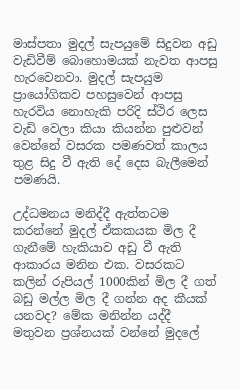මාස්පතා මුදල් සැපයුමේ සිදුවන අඩු වැඩිවීම් බොහොමයක් නැවත ආපසු හැරවෙනවා. මුදල් සැපයුම ප්‍රායෝගිකව පහසුවෙන් ආපසු හැරවිය නොහැකි පරිදි ස්ථිර ලෙස වැඩි වෙලා කියා කියන්න පුළුවන් වෙන්නේ වසරක පමණවත් කාලය තුළ සිදු වී ඇති දේ දෙස බැලීමෙන් පමණයි.

උද්ධමනය මනිද්දී ඇත්තටම කරන්නේ මුදල් ඒකකයක මිල දී ගැනීමේ හැකියාව අඩු වී ඇති ආකාරය මනින එක. වසරකට කලින් රුපියල් 1000කින් මිල දී ගත් බඩු මල්ල මිල දී ගන්න අද කීයක් යනවද? මේක මනින්න යද්දී මතුවන ප්‍රශ්නයක් වන්නේ මුදලේ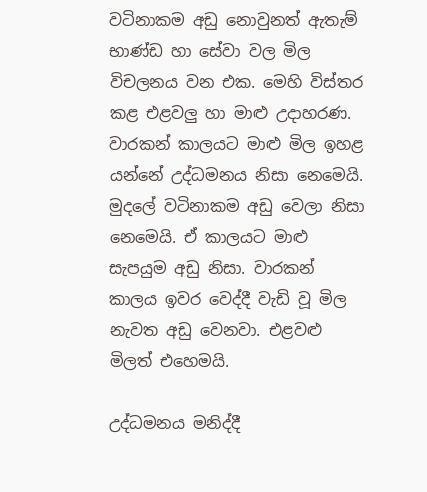වටිනාකම අඩු නොවුනත් ඇතැම් භාණ්ඩ හා සේවා වල මිල විචලනය වන එක. මෙහි විස්තර කළ එළවලු හා මාළු උදාහරණ. වාරකන් කාලයට මාළු මිල ඉහළ යන්නේ උද්ධමනය නිසා නෙමෙයි. මුදලේ වටිනාකම අඩු වෙලා නිසා නෙමෙයි. ඒ කාලයට මාළු සැපයුම අඩු නිසා. වාරකන් කාලය ඉවර වෙද්දී වැඩි වූ මිල නැවත අඩු වෙනවා. එළවළු මිලත් එහෙමයි.

උද්ධමනය මනිද්දී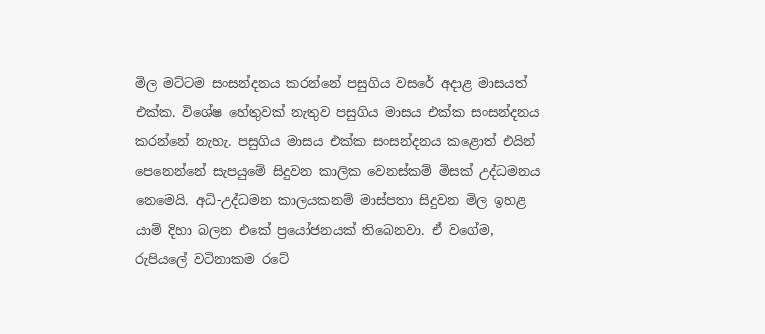මිල මට්ටම සංසන්දනය කරන්නේ පසුගිය වසරේ අදාළ මාසයත් එක්ක. විශේෂ හේතුවක් නැතුව පසුගිය මාසය එක්ක සංසන්දනය කරන්නේ නැහැ. පසුගිය මාසය එක්ක සංසන්දනය කළොත් එයින් පෙනෙන්නේ සැපයුමේ සිදුවන කාලික වෙනස්කම් මිසක් උද්ධමනය නෙමෙයි. අධි-උද්ධමන කාලයකනම් මාස්පතා සිදුවන මිල ඉහළ යාම් දිහා බලන එකේ ප්‍රයෝජනයක් තිබෙනවා. ඒ වගේම, රුපියලේ වටිනාකම රටේ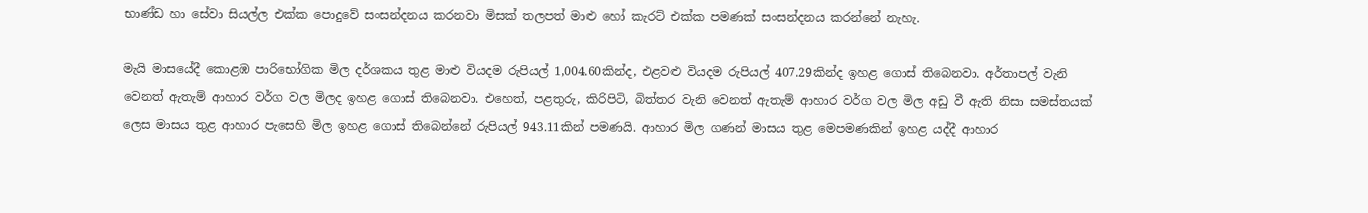භාණ්ඩ හා සේවා සියල්ල එක්ක පොදුවේ සංසන්දනය කරනවා මිසක් තලපත් මාළු හෝ කැරට් එක්ක පමණක් සංසන්දනය කරන්නේ නැහැ.

මැයි මාසයේදී කොළඹ පාරිභෝගික මිල දර්ශකය තුළ මාළු වියදම රුපියල් 1,004.60කින්ද, එළවළු වියදම රුපියල් 407.29කින්ද ඉහළ ගොස් තිබෙනවා. අර්තාපල් වැනි වෙනත් ඇතැම් ආහාර වර්ග වල මිලද ඉහළ ගොස් තිබෙනවා. එහෙත්, පළතුරු, කිරිපිටි, බිත්තර වැනි වෙනත් ඇතැම් ආහාර වර්ග වල මිල අඩු වී ඇති නිසා සමස්තයක් ලෙස මාසය තුළ ආහාර පැසෙහි මිල ඉහළ ගොස් තිබෙන්නේ රුපියල් 943.11කින් පමණයි. ආහාර මිල ගණන් මාසය තුළ මෙපමණකින් ඉහළ යද්දී ආහාර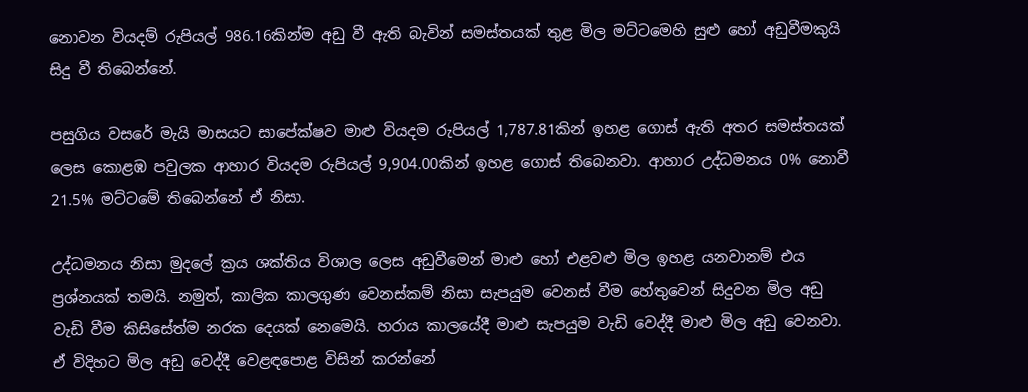නොවන වියදම් රුපියල් 986.16කින්ම අඩු වී ඇති බැවින් සමස්තයක් තුළ මිල මට්ටමෙහි සුළු හෝ අඩුවීමකුයි සිදු වී තිබෙන්නේ.

පසුගිය වසරේ මැයි මාසයට සාපේක්ෂව මාළු වියදම රුපියල් 1,787.81කින් ඉහළ ගොස් ඇති අතර සමස්තයක් ලෙස කොළඹ පවුලක ආහාර වියදම රුපියල් 9,904.00කින් ඉහළ ගොස් තිබෙනවා. ආහාර උද්ධමනය 0% නොවී 21.5% මට්ටමේ තිබෙන්නේ ඒ නිසා.

උද්ධමනය නිසා මුදලේ ක්‍රය ශක්තිය විශාල ලෙස අඩුවීමෙන් මාළු හෝ එළවළු මිල ඉහළ යනවානම් එය ප්‍රශ්නයක් තමයි. නමුත්, කාලික කාලගුණ වෙනස්කම් නිසා සැපයුම වෙනස් වීම හේතුවෙන් සිදුවන මිල අඩු වැඩි වීම කිසිසේත්ම නරක දෙයක් නෙමෙයි. හරාය කාලයේදී මාළු සැපයුම වැඩි වෙද්දී මාළු මිල අඩු වෙනවා. ඒ විදිහට මිල අඩු වෙද්දී වෙළඳපොළ විසින් කරන්නේ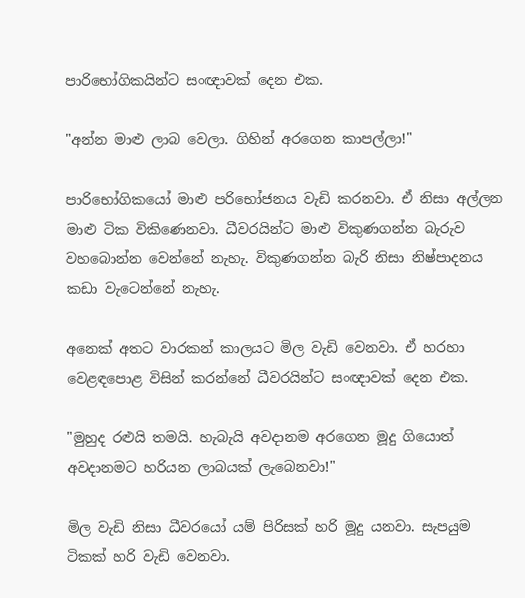පාරිභෝගිකයින්ට සංඥාවක් දෙන එක.

"අන්න මාළු ලාබ වෙලා. ගිහින් අරගෙන කාපල්ලා!"

පාරිභෝගිකයෝ මාළු පරිභෝජනය වැඩි කරනවා. ඒ නිසා අල්ලන මාළු ටික විකිණෙනවා. ධීවරයින්ට මාළු විකුණගන්න බැරුව වහබොන්න වෙන්නේ නැහැ. විකුණගන්න බැරි නිසා නිෂ්පාදනය කඩා වැටෙන්නේ නැහැ.

අනෙක් අතට වාරකන් කාලයට මිල වැඩි වෙනවා. ඒ හරහා වෙළඳපොළ විසින් කරන්නේ ධීවරයින්ට සංඥාවක් දෙන එක.

"මුහුද රළුයි තමයි. හැබැයි අවදානම අරගෙන මූදු ගියොත් අවදානමට හරියන ලාබයක් ලැබෙනවා!"

මිල වැඩි නිසා ධීවරයෝ යම් පිරිසක් හරි මූදු යනවා. සැපයුම ටිකක් හරි වැඩි වෙනවා.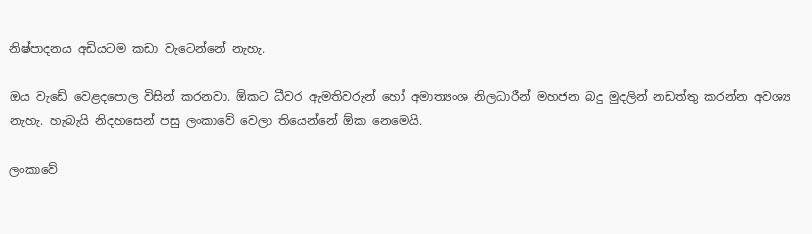නිෂ්පාදනය අඩියටම කඩා වැටෙන්නේ නැහැ.

ඔය වැඩේ වෙළදපොල විසින් කරනවා. ඕකට ධීවර ඇමතිවරුන් හෝ අමාත්‍යංශ නිලධාරීන් මහජන බදු මුදලින් නඩත්තු කරන්න අවශ්‍ය නැහැ. හැබැයි නිදහසෙන් පසු ලංකාවේ වෙලා තියෙන්නේ ඕක නෙමෙයි.

ලංකාවේ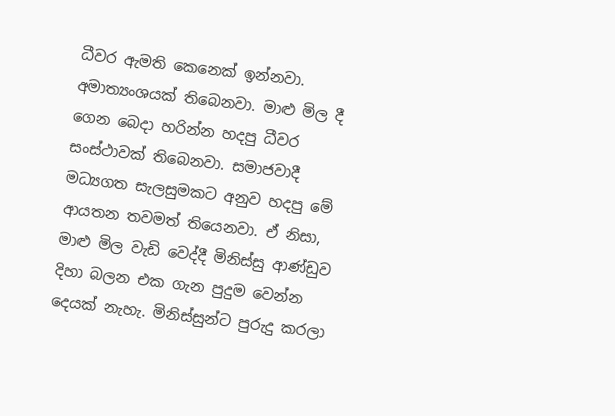ධීවර ඇමති කෙනෙක් ඉන්නවා. අමාත්‍යංශයක් තිබෙනවා. මාළු මිල දී ගෙන බෙදා හරින්න හදපු ධීවර සංස්ථාවක් තිබෙනවා. සමාජවාදී මධ්‍යගත සැලසුමකට අනුව හදපු මේ ආයතන තවමත් තියෙනවා. ඒ නිසා, මාළු මිල වැඩි වෙද්දී මිනිස්සු ආණ්ඩුව දිහා බලන එක ගැන පුදුම වෙන්න දෙයක් නැහැ. මිනිස්සුන්ට පුරුදු කරලා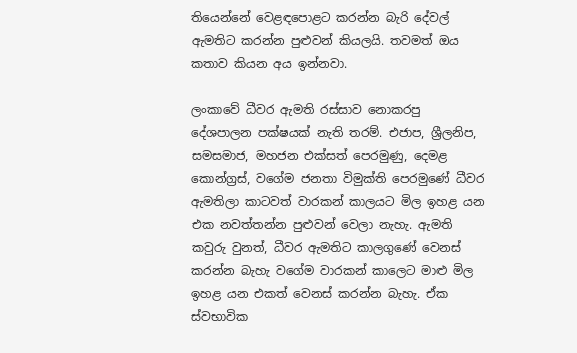තියෙන්නේ වෙළඳපොළට කරන්න බැරි දේවල් ඇමතිට කරන්න පුළුවන් කියලයි. තවමත් ඔය කතාව කියන අය ඉන්නවා.

ලංකාවේ ධීවර ඇමති රස්සාව නොකරපු දේශපාලන පක්ෂයක් නැති තරම්. එජාප, ශ්‍රීලනිප, සමසමාජ, මහජන එක්සත් පෙරමුණු, දෙමළ කොන්ග්‍රස්, වගේම ජනතා විමුක්ති පෙරමුණේ ධීවර ඇමතිලා කාටවත් වාරකන් කාලයට මිල ඉහළ යන එක නවත්තන්න පුළුවන් වෙලා නැහැ. ඇමති කවුරු වුනත්, ධීවර ඇමතිට කාලගුණේ වෙනස් කරන්න බැහැ වගේම වාරකන් කාලෙට මාළු මිල ඉහළ යන එකත් වෙනස් කරන්න බැහැ. ඒක ස්වභාවික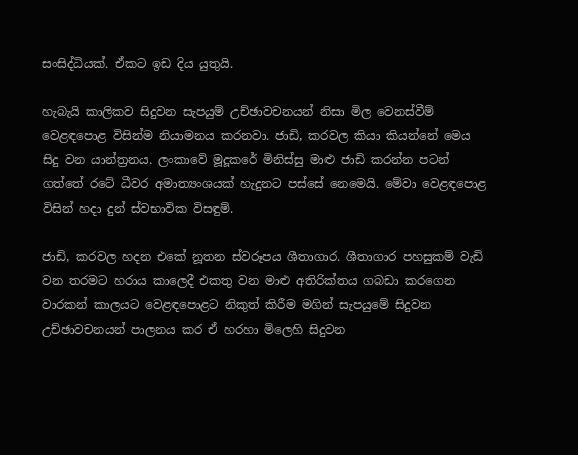සංසිද්ධියක්. ඒකට ඉඩ දිය යුතුයි.

හැබැයි කාලිකව සිදුවන සැපයුම් උච්ඡාවචනයන් නිසා මිල වෙනස්වීම් වෙළඳපොළ විසින්ම නියාමනය කරනවා. ජාඩි, කරවල කියා කියන්නේ මෙය සිදු වන යාන්ත්‍රනය. ලංකාවේ මූදූකරේ මිනිස්සු මාළු ජාඩි කරන්න පටන් ගත්තේ රටේ ධීවර අමාත්‍යංශයක් හැදුනට පස්සේ නෙමෙයි. මේවා වෙළඳපොළ විසින් හදා දුන් ස්වභාවික විසඳුම්.

ජාඩි, කරවල හදන එකේ නූතන ස්වරූපය ශීතාගාර. ශීතාගාර පහසුකම් වැඩි වන තරමට හරාය කාලෙදී එකතු වන මාළු අතිරික්තය ගබඩා කරගෙන වාරකන් කාලයට වෙළඳපොළට නිකුත් කිරීම මගින් සැපයුමේ සිදුවන උච්ඡාවචනයන් පාලනය කර ඒ හරහා මිලෙහි සිදුවන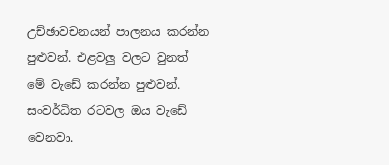උච්ඡාවචනයන් පාලනය කරන්න පුළුවන්. එළවලු වලට වුනත් මේ වැඩේ කරන්න පුළුවන්. සංවර්ධිත රටවල ඔය වැඩේ වෙනවා.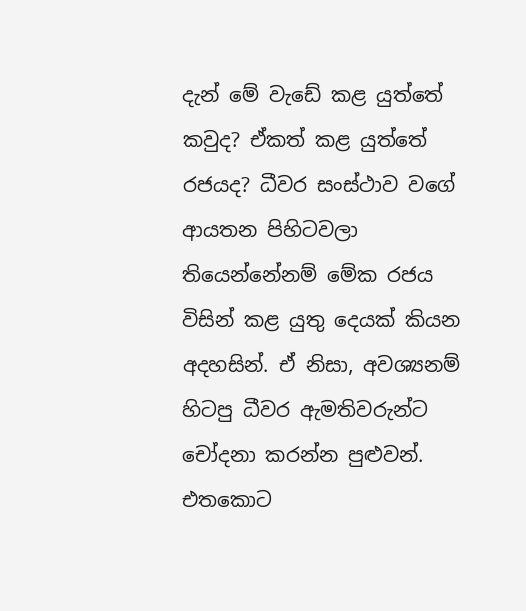දැන් මේ වැඩේ කළ යුත්තේ කවුද? ඒකත් කළ යුත්තේ රජයද? ධීවර සංස්ථාව වගේ ආයතන පිහිටවලා තියෙන්නේනම් මේක රජය විසින් කළ යුතු දෙයක් කියන අදහසින්. ඒ නිසා, අවශ්‍යනම් හිටපු ධීවර ඇමතිවරුන්ට චෝදනා කරන්න පුළුවන්. එතකොට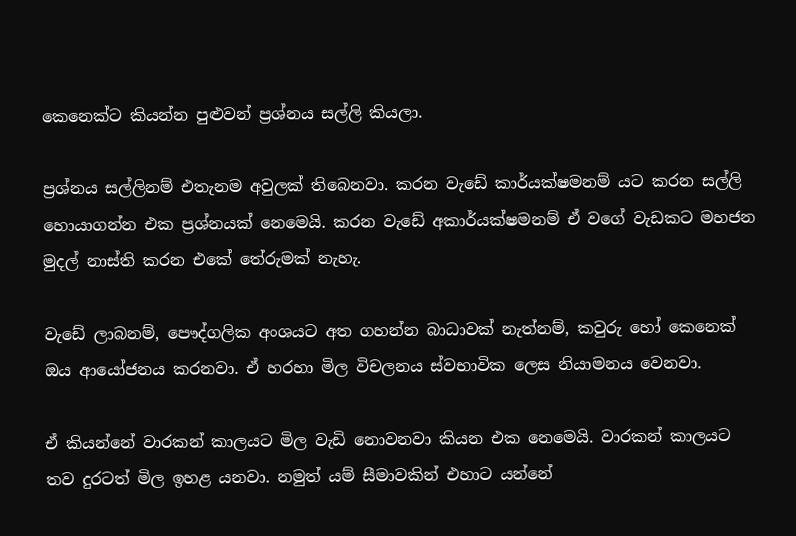කෙනෙක්ට කියන්න පුළුවන් ප්‍රශ්නය සල්ලි කියලා.

ප්‍රශ්නය සල්ලිනම් එතැනම අවුලක් තිබෙනවා. කරන වැඩේ කාර්යක්ෂමනම් යට කරන සල්ලි හොයාගන්න එක ප්‍රශ්නයක් නෙමෙයි. කරන වැඩේ අකාර්යක්ෂමනම් ඒ වගේ වැඩකට මහජන මුදල් නාස්ති කරන එකේ තේරුමක් නැහැ.

වැඩේ ලාබනම්, පෞද්ගලික අංශයට අත ගහන්න බාධාවක් නැත්නම්, කවුරු හෝ කෙනෙක් ඔය ආයෝජනය කරනවා. ඒ හරහා මිල විචලනය ස්වභාවික ලෙස නියාමනය වෙනවා.

ඒ කියන්නේ වාරකන් කාලයට මිල වැඩි නොවනවා කියන එක නෙමෙයි. වාරකන් කාලයට තව දුරටත් මිල ඉහළ යනවා. නමුත් යම් සීමාවකින් එහාට යන්නේ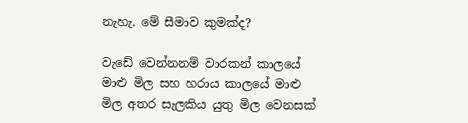නැහැ. මේ සීමාව කුමක්ද?

වැඩේ වෙන්නනම් වාරකන් කාලයේ මාළු මිල සහ හරාය කාලයේ මාළු මිල අතර සැලකිය යුතු මිල වෙනසක්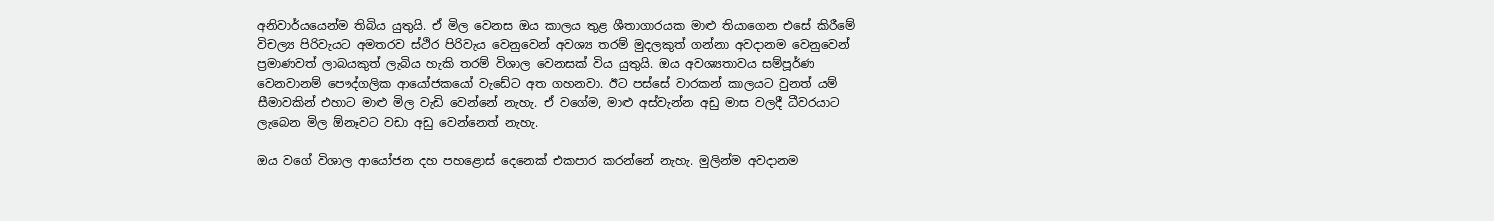අනිවාර්යයෙන්ම තිබිය යුතුයි. ඒ මිල වෙනස ඔය කාලය තුළ ශීතාගාරයක මාළු තියාගෙන එසේ කිරීමේ විචල්‍ය පිරිවැයට අමතරව ස්ථිර පිරිවැය වෙනුවෙන් අවශ්‍ය තරම් මුදලකුත් ගන්නා අවදානම වෙනුවෙන් ප්‍රමාණවත් ලාබයකුත් ලැබිය හැකි තරම් විශාල වෙනසක් විය යුතුයි. ඔය අවශ්‍යතාවය සම්පූර්ණ වෙනවානම් පෞද්ගලික ආයෝජකයෝ වැඩේට අත ගහනවා. ඊට පස්සේ වාරකන් කාලයට වුනත් යම් සීමාවකින් එහාට මාළු මිල වැඩි වෙන්නේ නැහැ. ඒ වගේම, මාළු අස්වැන්න අඩු මාස වලදී ධීවරයාට ලැබෙන මිල ඕනෑවට වඩා අඩු වෙන්නෙත් නැහැ.

ඔය වගේ විශාල ආයෝජන දහ පහළොස් දෙනෙක් එකපාර කරන්නේ නැහැ. මුලින්ම අවදානම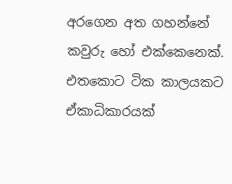අරගෙන අත ගහන්නේ කවුරු හෝ එක්කෙනෙක්. එතකොට ටික කාලයකට ඒකාධිකාරයක්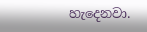හැදෙනවා.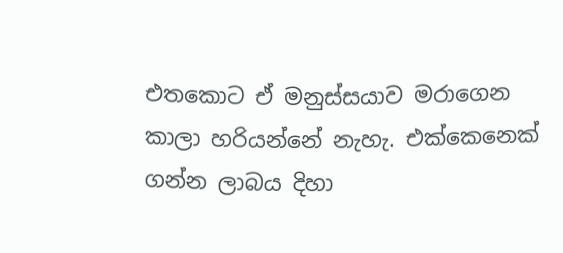එතකොට ඒ මනුස්සයාව මරාගෙන කාලා හරියන්නේ නැහැ. එක්කෙනෙක් ගන්න ලාබය දිහා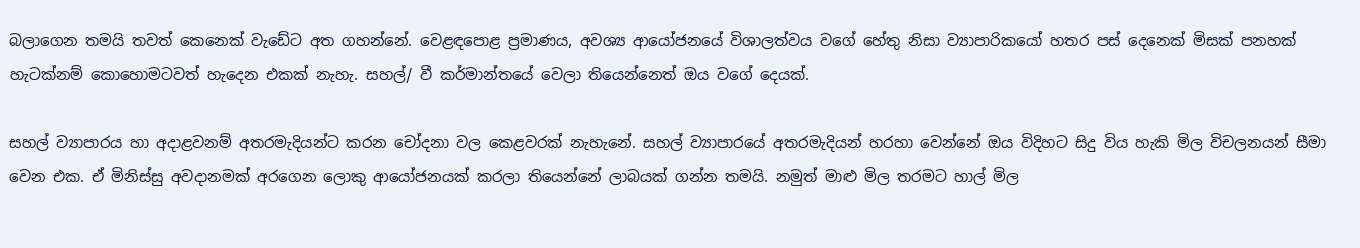බලාගෙන තමයි තවත් කෙනෙක් වැඩේට අත ගහන්නේ. වෙළඳපොළ ප්‍රමාණය, අවශ්‍ය ආයෝජනයේ විශාලත්වය වගේ හේතු නිසා ව්‍යාපාරිකයෝ හතර පස් දෙනෙක් මිසක් පනහක් හැටක්නම් කොහොමටවත් හැදෙන එකක් නැහැ. සහල්/ වී කර්මාන්තයේ වෙලා තියෙන්නෙත් ඔය වගේ දෙයක්.

සහල් ව්‍යාපාරය හා අදාළවනම් අතරමැදියන්ට කරන චෝදනා වල කෙළවරක් නැහැනේ. සහල් ව්‍යාපාරයේ අතරමැදියන් හරහා වෙන්නේ ඔය විදිහට සිදු විය හැකි මිල විචලනයන් සීමා වෙන එක. ඒ මිනිස්සු අවදානමක් අරගෙන ලොකු ආයෝජනයක් කරලා තියෙන්නේ ලාබයක් ගන්න තමයි. නමුත් මාළු මිල තරමට හාල් මිල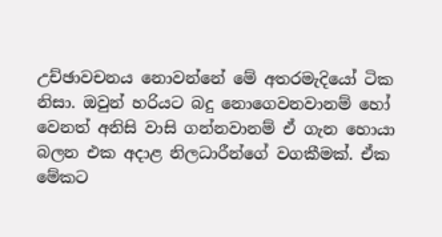උච්ඡාවචනය නොවන්නේ මේ අතරමැදියෝ ටික නිසා. ඔවුන් හරියට බදු නොගෙවනවානම් හෝ වෙනත් අනිසි වාසි ගන්නවානම් ඒ ගැන හොයා බලන එක අදාළ නිලධාරීන්ගේ වගකීමක්. ඒක මේකට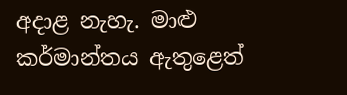අදාළ නැහැ. මාළු කර්මාන්තය ඇතුළෙත්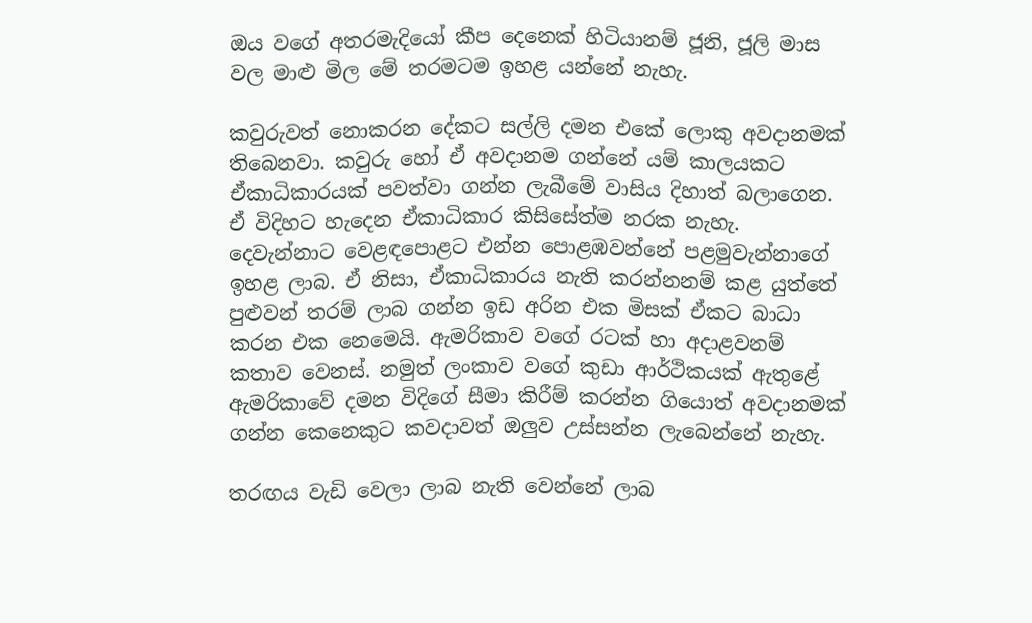ඔය වගේ අතරමැදියෝ කීප දෙනෙක් හිටියානම් ජූනි, ජූලි මාස වල මාළු මිල මේ තරමටම ඉහළ යන්නේ නැහැ.

කවුරුවත් නොකරන දේකට සල්ලි දමන එකේ ලොකු අවදානමක් තිබෙනවා. කවුරු හෝ ඒ අවදානම ගන්නේ යම් කාලයකට ඒකාධිකාරයක් පවත්වා ගන්න ලැබීමේ වාසිය දිහාත් බලාගෙන. ඒ විදිහට හැදෙන ඒකාධිකාර කිසිසේත්ම නරක නැහැ. දෙවැන්නාට වෙළඳපොළට එන්න පොළඹවන්නේ පළමුවැන්නාගේ ඉහළ ලාබ. ඒ නිසා, ඒකාධිකාරය නැති කරන්නනම් කළ යුත්තේ පුළුවන් තරම් ලාබ ගන්න ඉඩ අරින එක මිසක් ඒකට බාධා කරන එක නෙමෙයි. ඇමරිකාව වගේ රටක් හා අදාළවනම් කතාව වෙනස්. නමුත් ලංකාව වගේ කුඩා ආර්ථිකයක් ඇතුළේ ඇමරිකාවේ දමන විදිගේ සීමා කිරීම් කරන්න ගියොත් අවදානමක් ගන්න කෙනෙකුට කවදාවත් ඔලුව උස්සන්න ලැබෙන්නේ නැහැ.

තරඟය වැඩි වෙලා ලාබ නැති වෙන්නේ ලාබ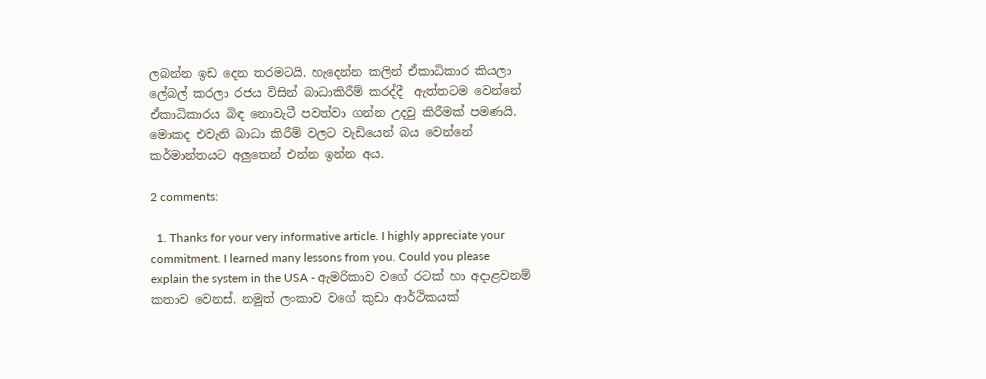ලබන්න ඉඩ දෙන තරමටයි. හැදෙන්න කලින් ඒකාධිකාර කියලා ලේබල් කරලා රජය විසින් බාධාකිරීම් කරද්දී  ඇත්තටම වෙන්නේ ඒකාධිකාරය බිඳ නොවැටී පවත්වා ගන්න උදවු කිරීමක් පමණයි. මොකද එවැනි බාධා කිරීම් වලට වැඩියෙන් බය වෙන්නේ කර්මාන්තයට අලුතෙන් එන්න ඉන්න අය.

2 comments:

  1. Thanks for your very informative article. I highly appreciate your commitment. I learned many lessons from you. Could you please explain the system in the USA - ඇමරිකාව වගේ රටක් හා අදාළවනම් කතාව වෙනස්. නමුත් ලංකාව වගේ කුඩා ආර්ථිකයක්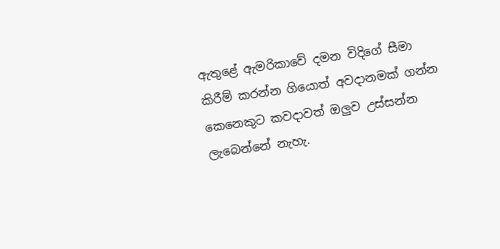ඇතුළේ ඇමරිකාවේ දමන විදිගේ සීමා කිරීම් කරන්න ගියොත් අවදානමක් ගන්න කෙනෙකුට කවදාවත් ඔලුව උස්සන්න ලැබෙන්නේ නැහැ.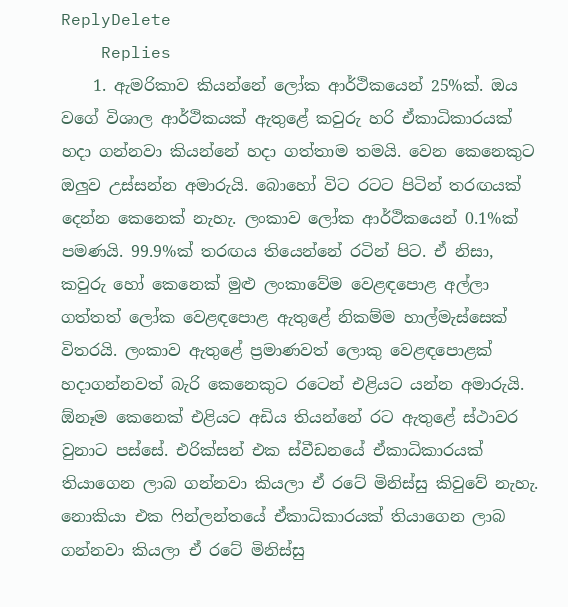ReplyDelete
    Replies
    1. ඇමරිකාව කියන්නේ ලෝක ආර්ථිකයෙන් 25%ක්. ඔය වගේ විශාල ආර්ථිකයක් ඇතුළේ කවුරු හරි ඒකාධිකාරයක් හදා ගන්නවා කියන්නේ හදා ගත්තාම තමයි. වෙන කෙනෙකුට ඔලුව උස්සන්න අමාරුයි. බොහෝ විට රටට පිටින් තරඟයක් දෙන්න කෙනෙක් නැහැ. ලංකාව ලෝක ආර්ථිකයෙන් 0.1%ක් පමණයි. 99.9%ක් තරඟය තියෙන්නේ රටින් පිට. ඒ නිසා, කවුරු හෝ කෙනෙක් මුළු ලංකාවේම වෙළඳපොළ අල්ලා ගත්තත් ලෝක වෙළඳපොළ ඇතුළේ නිකම්ම හාල්මැස්සෙක් විතරයි. ලංකාව ඇතුළේ ප්‍රමාණවත් ලොකු වෙළඳපොළක් හදාගන්නවත් බැරි කෙනෙකුට රටෙන් එළියට යන්න අමාරුයි. ඕනෑම කෙනෙක් එළියට අඩිය තියන්නේ රට ඇතුළේ ස්ථාවර වුනාට පස්සේ. එරික්සන් එක ස්වීඩනයේ ඒකාධිකාරයක් තියාගෙන ලාබ ගන්නවා කියලා ඒ රටේ මිනිස්සු කිවුවේ නැහැ. නොකියා එක ෆින්ලන්තයේ ඒකාධිකාරයක් තියාගෙන ලාබ ගන්නවා කියලා ඒ රටේ මිනිස්සු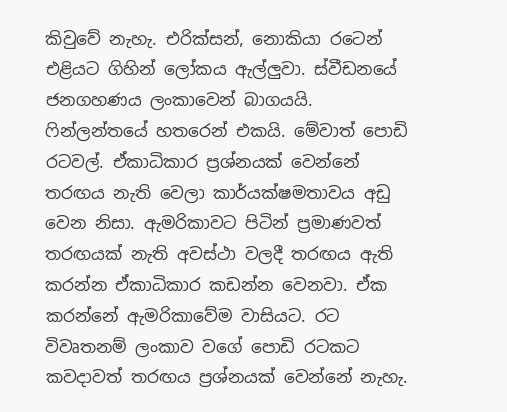කිවුවේ නැහැ. එරික්සන්, නොකියා රටෙන් එළියට ගිහින් ලෝකය ඇල්ලුවා. ස්වීඩනයේ ජනගහණය ලංකාවෙන් බාගයයි. ෆින්ලන්තයේ හතරෙන් එකයි. මේවාත් පොඩි රටවල්. ඒකාධිකාර ප්‍රශ්නයක් වෙන්නේ තරඟය නැති වෙලා කාර්යක්ෂමතාවය අඩු වෙන නිසා. ඇමරිකාවට පිටින් ප්‍රමාණවත් තරඟයක් නැති අවස්ථා වලදී තරඟය ඇති කරන්න ඒකාධිකාර කඩන්න වෙනවා. ඒක කරන්නේ ඇමරිකාවේම වාසියට. රට විවෘතනම් ලංකාව වගේ පොඩි රටකට කවදාවත් තරඟය ප්‍රශ්නයක් වෙන්නේ නැහැ.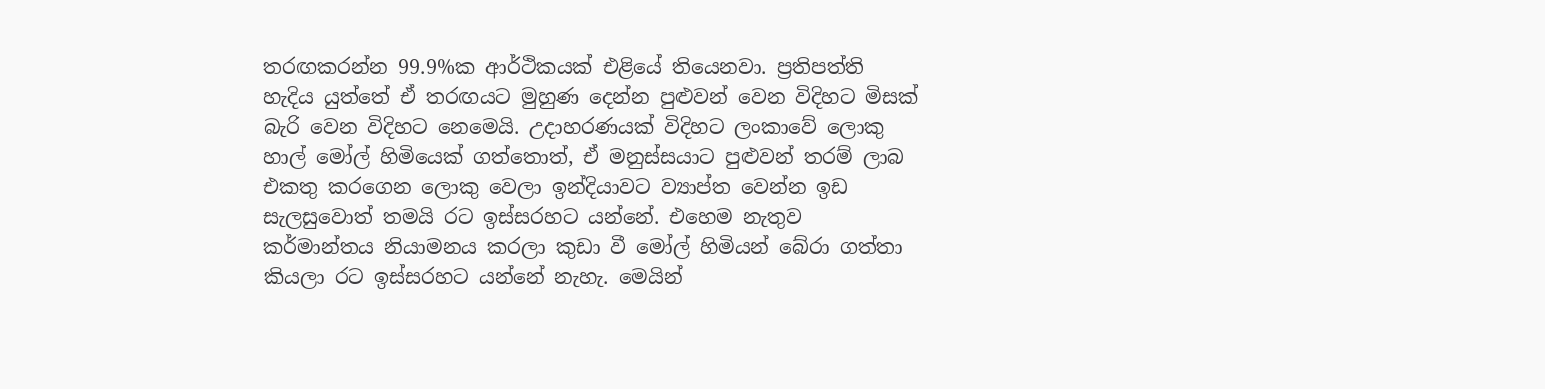තරඟකරන්න 99.9%ක ආර්ථිකයක් එළියේ තියෙනවා. ප්‍රතිපත්ති හැදිය යුත්තේ ඒ තරඟයට මුහුණ දෙන්න පුළුවන් වෙන විදිහට මිසක් බැරි වෙන විදිහට නෙමෙයි. උදාහරණයක් විදිහට ලංකාවේ ලොකු හාල් මෝල් හිමියෙක් ගත්තොත්, ඒ මනුස්සයාට පුළුවන් තරම් ලාබ එකතු කරගෙන ලොකු වෙලා ඉන්දියාවට ව්‍යාප්ත වෙන්න ඉඩ සැලසුවොත් තමයි රට ඉස්සරහට යන්නේ. එහෙම නැතුව කර්මාන්තය නියාමනය කරලා කුඩා වී මෝල් හිමියන් බේරා ගත්තා කියලා රට ඉස්සරහට යන්නේ නැහැ. මෙයින්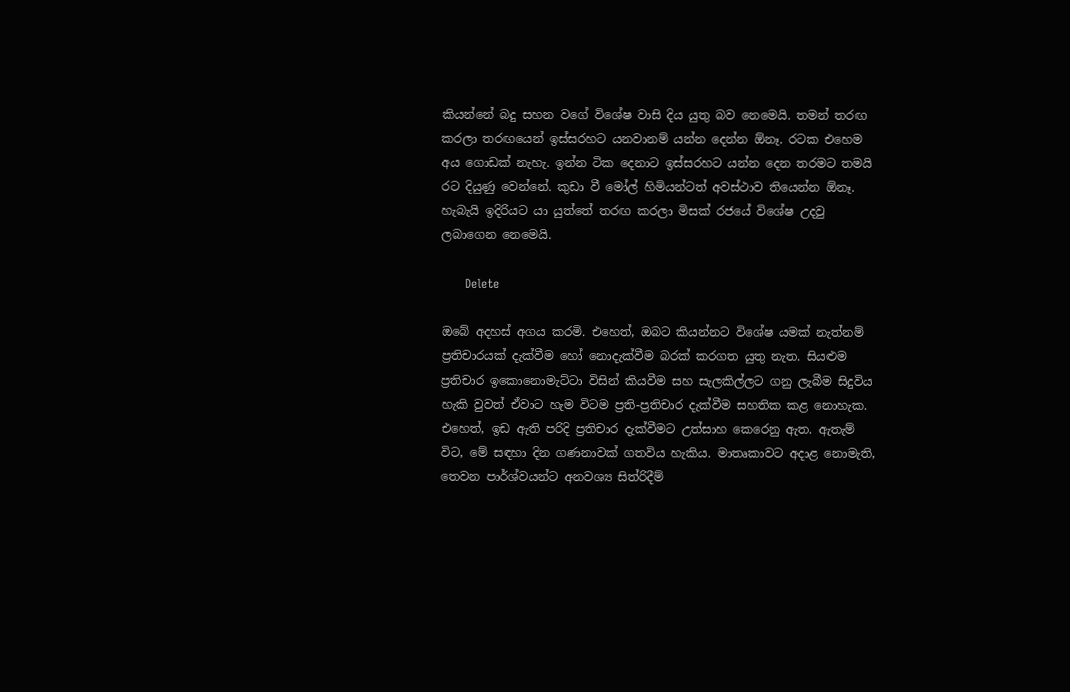කියන්නේ බදු සහන වගේ විශේෂ වාසි දිය යුතු බව නෙමෙයි. තමන් තරඟ කරලා තරඟයෙන් ඉස්සරහට යනවානම් යන්න දෙන්න ඕනෑ. රටක එහෙම අය ගොඩක් නැහැ. ඉන්න ටික දෙනාට ඉස්සරහට යන්න දෙන තරමට තමයි රට දියුණු වෙන්නේ. කුඩා වී මෝල් හිමියන්ටත් අවස්ථාව තියෙන්න ඕනෑ. හැබැයි ඉදිරියට යා යුත්තේ තරඟ කරලා මිසක් රජයේ විශේෂ උදවු ලබාගෙන නෙමෙයි.

      Delete

ඔබේ අදහස් අගය කරමි. එහෙත්, ඔබට කියන්නට විශේෂ යමක් නැත්නම් ප්‍රතිචාරයක් දැක්වීම හෝ නොදැක්වීම බරක් කරගත යුතු නැත. සියළුම ප්‍රතිචාර ඉකොනොමැට්ටා විසින් කියවීම සහ සැලකිල්ලට ගනු ලැබීම සිදුවිය හැකි වුවත් ඒවාට හැම විටම ප්‍රති-ප්‍රතිචාර දැක්වීම සහතික කළ නොහැක. එහෙත්, ඉඩ ඇති පරිදි ප්‍රතිචාර දැක්වීමට උත්සාහ කෙරෙනු ඇත. ඇතැම් විට, මේ සඳහා දින ගණනාවක් ගතවිය හැකිය. මාතෘකාවට අදාළ නොමැති, තෙවන පාර්ශ්වයන්ට අනවශ්‍ය සිත්රිදීම්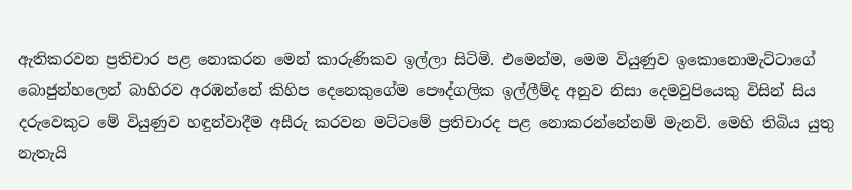ඇතිකරවන ප්‍රතිචාර පළ නොකරන මෙන් කාරුණිකව ඉල්ලා සිටිමි. එමෙන්ම, මෙම වියුණුව ඉකොනොමැට්ටාගේ බොජුන්හලෙන් බාහිරව අරඹන්නේ කිහිප දෙනෙකුගේම පෞද්ගලික ඉල්ලීම්ද අනුව නිසා දෙමවුපියෙකු විසින් සිය දරුවෙකුට මේ වියුණුව හඳුන්වාදීම අසීරු කරවන මට්ටමේ ප්‍රතිචාරද පළ නොකරන්නේනම් මැනවි. මෙහි තිබිය යුතු නැතැයි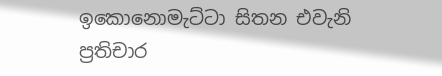ඉකොනොමැට්ටා සිතන එවැනි ප්‍රතිචාර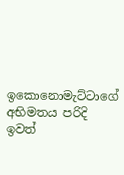ඉකොනොමැට්ටාගේ අභිමතය පරිදි ඉවත්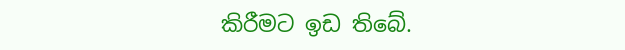කිරීමට ඉඩ තිබේ.